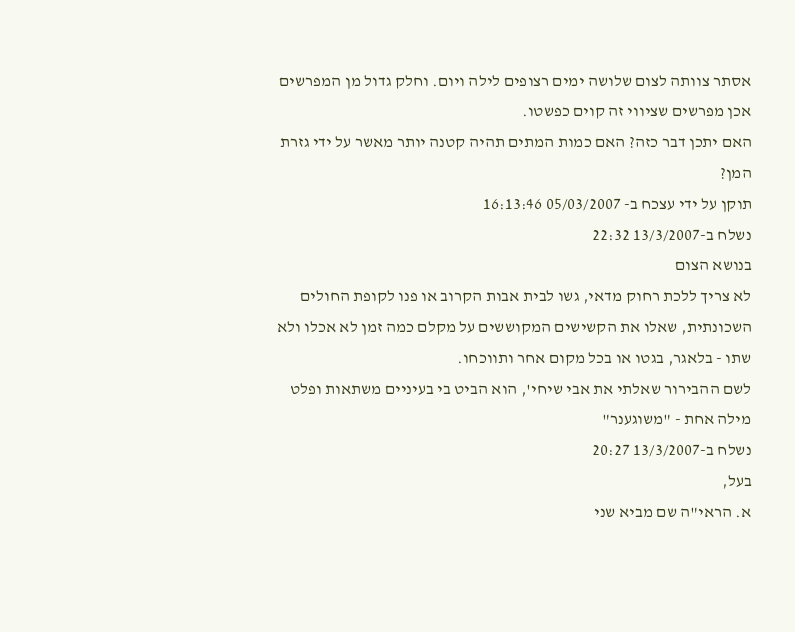אסתר צוותה לצום שלושה ימים רצופים לילה ויום. וחלק גדול מן המפרשים אכן מפרשים שציווי זה קוים כפשטו.
האם יתכן דבר כזה? האם כמות המתים תהיה קטנה יותר מאשר על ידי גזרת המן?
תוקן על ידי עצכח ב- 05/03/2007 16:13:46
נשלח ב-13/3/2007 22:32
בנושא הצום
לא צריך ללכת רחוק מדאי, גשו לבית אבות הקרוב או פנו לקופת החולים השכונתית, שאלו את הקשישים המקוששים על מקלם כמה זמן לא אכלו ולא שתו - בלאגר, בגטו או בכל מקום אחר ותווכחו.
לשם ההבירור שאלתי את אבי שיחי', הוא הביט בי בעיניים משתאות ופלט מילה אחת - "משוגענר"
נשלח ב-13/3/2007 20:27
בעל,
א. הראי"ה שם מביא שני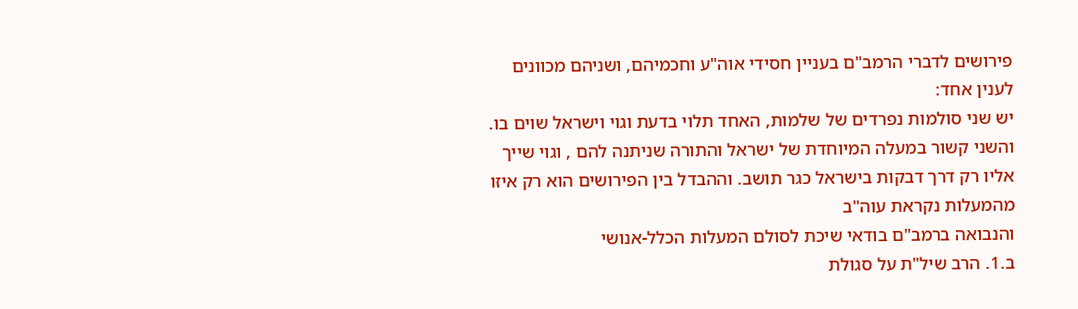פירושים לדברי הרמב"ם בעניין חסידי אוה"ע וחכמיהם, ושניהם מכוונים לענין אחד:
יש שני סולמות נפרדים של שלמות, האחד תלוי בדעת וגוי וישראל שוים בו. והשני קשור במעלה המיוחדת של ישראל והתורה שניתנה להם , וגוי שייך אליו רק דרך דבקות בישראל כגר תושב. וההבדל בין הפירושים הוא רק איזו מהמעלות נקראת עוה"ב
והנבואה ברמב"ם בודאי שיכת לסולם המעלות הכלל-אנושי
ב.1. הרב שיל"ת על סגולת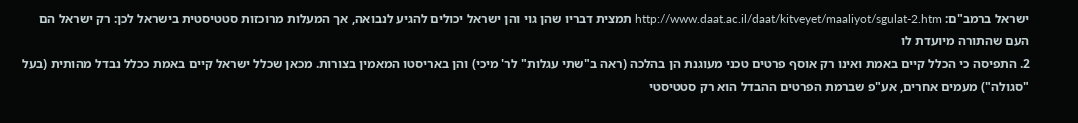ישראל ברמב"ם: http://www.daat.ac.il/daat/kitveyet/maaliyot/sgulat-2.htm תמצית דבריו שהן גוי והן ישראל יכולים להגיע לנבואה, אך המעלות מרוכזות סטטיסטית בישראל לכן: רק ישראל הם העם שהתורה מיועדת לו
2. התפיסה כי הכלל קיים באמת ואינו רק אוסף פרטים טכני מעוגנת הן בהלכה (ראה ב"שתי עגלות" לר' מיכי) והן באריסטו המאמין בצורות. מכאן שכלל ישראל קיים באמת ככלל נבדל מהותית (בעל "סגולה") מעמים אחרים, אע"פ שברמת הפרטים ההבדל הוא רק סטטיסטי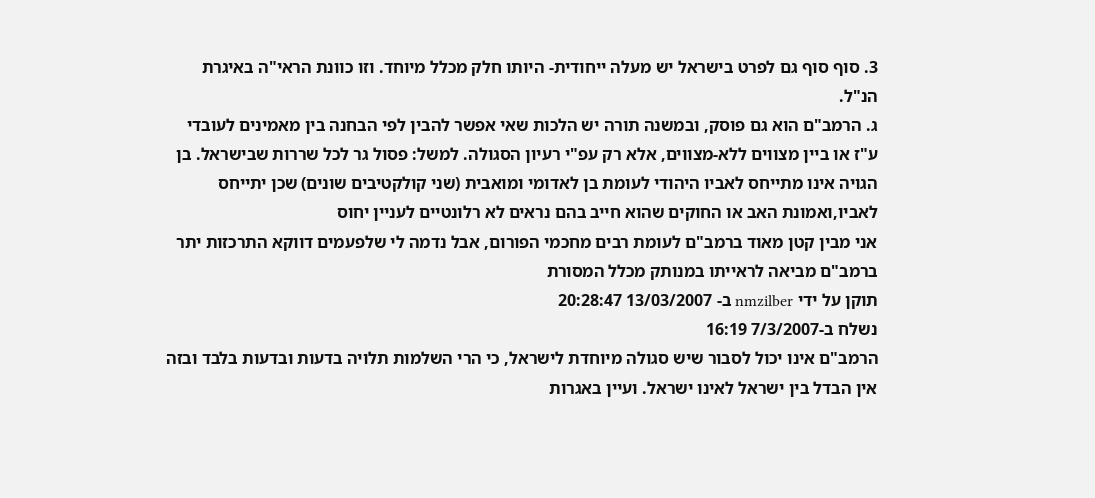3. סוף סוף גם לפרט בישראל יש מעלה ייחודית- היותו חלק מכלל מיוחד. וזו כוונת הראי"ה באיגרת הנ"ל.
ג. הרמב"ם הוא גם פוסק, ובמשנה תורה יש הלכות שאי אפשר להבין לפי הבחנה בין מאמינים לעובדי ע"ז או ביין מצווים ללא-מצווים, אלא רק עפ"י רעיון הסגולה. למשל: פסול גר לכל שררות שבישראל. בן הגויה אינו מתייחס לאביו היהודי לעומת בן לאדומי ומואבית (שני קולקטיבים שונים) שכן יתייחס לאביו,ואמונת האב או החוקים שהוא חייב בהם נראים לא רלונטיים לעניין יחוס
אני מבין קטן מאוד ברמב"ם לעומת רבים מחכמי הפורום, אבל נדמה לי שלפעמים דווקא התרכזות יתר ברמב"ם מביאה לראייתו במנותק מכלל המסורת
תוקן על ידי nmzilber ב- 13/03/2007 20:28:47
נשלח ב-7/3/2007 16:19
הרמב"ם אינו יכול לסבור שיש סגולה מיוחדת לישראל, כי הרי השלמות תלויה בדעות ובדעות בלבד ובזה אין הבדל בין ישראל לאינו ישראל. ועיין באגרות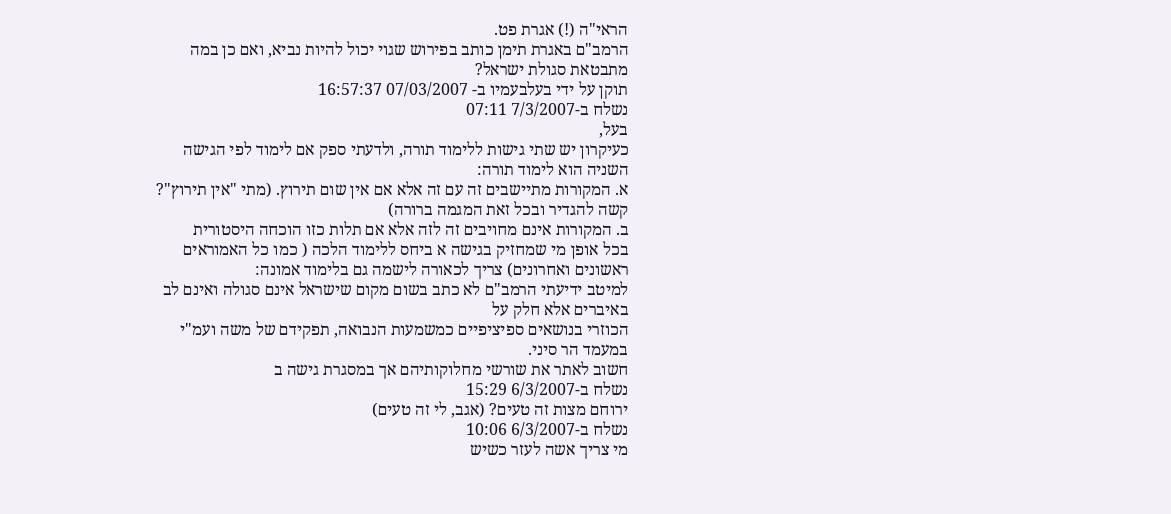הראי"ה (!) אגרת פט.
הרמב"ם באגרת תימן כותב בפירוש שגוי יכול להיות נביא, ואם כן במה מתבטאת סגולת ישראל?
תוקן על ידי בעלבעמיו ב- 07/03/2007 16:57:37
נשלח ב-7/3/2007 07:11
בעל,
כעיקרון יש שתי גישות ללימוד תורה, ולדעתי ספק אם לימוד לפי הגישה השניה הוא לימוד תורה:
א. המקורות מתיישבים זה עם זה אלא אם אין שום תירוץ. (מתי "אין תירוץ"? קשה להגדיר ובכל זאת המגמה ברורה)
ב. המקורות אינם מחויבים זה לזה אלא אם תלות כזו הוכחה היסטורית
בכל אופן מי שמחזיק בגישה א ביחס ללימוד הלכה ( כמו כל האמוראים ראשונים ואחרונים) צריך לכאורה לישמה גם בלימוד אמונה:
למיטב ידיעתי הרמב"ם לא כתב בשום מקום שישראל אינם סגולה ואינם לב באיברים אלא חלק על
הכוזרי בנושאים ספיציפיים כמשמעות הנבואה, תפקידם של משה ועמ"י במעמד הר סיני.
חשוב לאתר את שורשי מחלוקותיהם אך במסגרת גישה ב
נשלח ב-6/3/2007 15:29
ירוחם מצות זה טעים? (אגב, לי זה טעים)
נשלח ב-6/3/2007 10:06
מי צריך אשה לעזר כשיש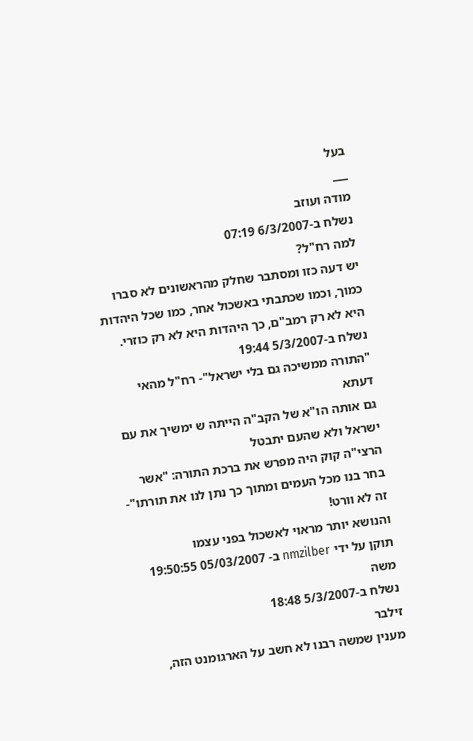בעל
___
מודה ועוזב
נשלח ב-6/3/2007 07:19
למה רח"ל?
יש דעה כזו ומסתבר שחלק מהראשונים לא סברו כמוך, וכמו שכתבתי באשכול אחר, כמו שכל היהדות היא לא רק רמב"ם, כך היהדות היא לא רק כוזרי.
נשלח ב-5/3/2007 19:44
"התורה ממשיכה גם בלי ישראל"- רח"ל מהאי דעתא
גם אותה הו"א של הקב"ה הייתה ש ימשיך את עם ישראל ולא שהעם יתבטל
הרצי"ה קוק היה מפרש את ברכת התורה: "אשר בחר בנו מכל העמים ומתוך כך נתן לנו את תורתו"- זה לא וורט!
והנושא יותר מראוי לאשכול בפני עצמו
תוקן על ידי nmzilber ב- 05/03/2007 19:50:55
משה
נשלח ב-5/3/2007 18:48
זילבר
מענין שמשה רבנו לא חשב על הארגומנט הזה,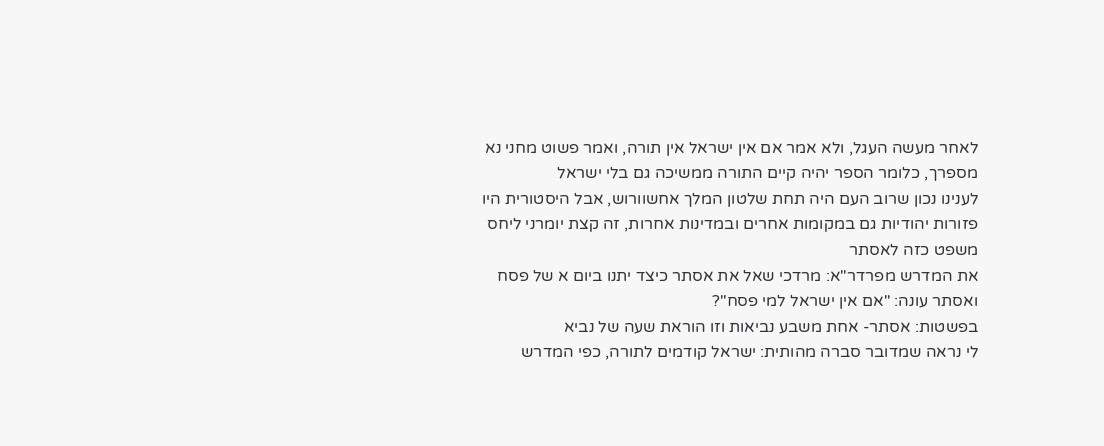לאחר מעשה העגל, ולא אמר אם אין ישראל אין תורה, ואמר פשוט מחני נא מספרך, כלומר הספר יהיה קיים התורה ממשיכה גם בלי ישראל
לענינו נכון שרוב העם היה תחת שלטון המלך אחשוורוש, אבל היסטורית היו פזורות יהודיות גם במקומות אחרים ובמדינות אחרות, זה קצת יומרני ליחס משפט כזה לאסתר
את המדרש מפרדר"א: מרדכי שאל את אסתר כיצד יתנו ביום א של פסח ואסתר עונה: "אם אין ישראל למי פסח"?
בפשטות: אסתר- אחת משבע נביאות וזו הוראת שעה של נביא
לי נראה שמדובר סברה מהותית: ישראל קודמים לתורה, כפי המדרש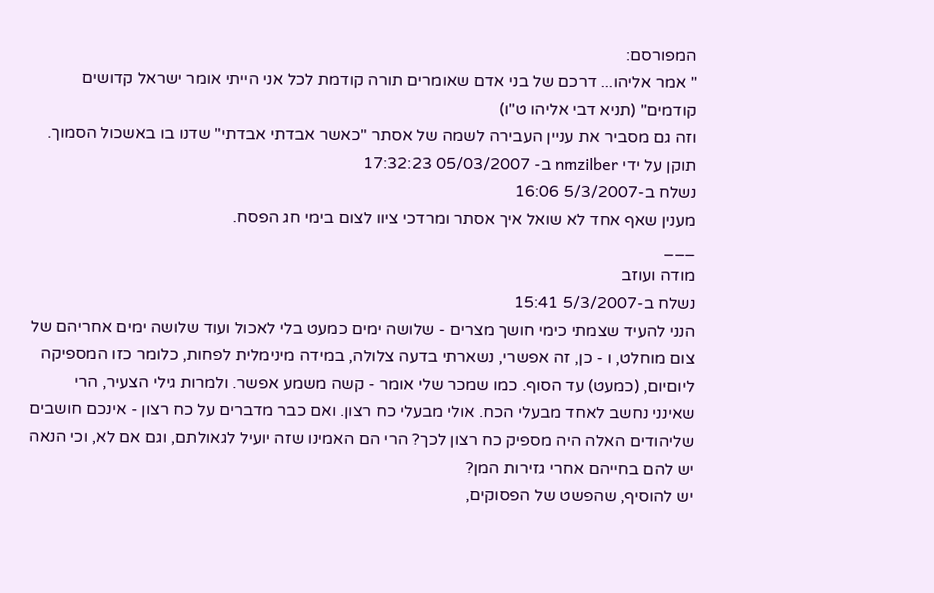המפורסם:
" אמר אליהו... דרכם של בני אדם שאומרים תורה קודמת לכל אני הייתי אומר ישראל קדושים קודמים" (תניא דבי אליהו ט"ו)
וזה גם מסביר את עניין העבירה לשמה של אסתר "כאשר אבדתי אבדתי" שדנו בו באשכול הסמוך.
תוקן על ידי nmzilber ב- 05/03/2007 17:32:23
נשלח ב-5/3/2007 16:06
מענין שאף אחד לא שואל איך אסתר ומרדכי ציוו לצום בימי חג הפסח.
___
מודה ועוזב
נשלח ב-5/3/2007 15:41
הנני להעיד שצמתי כימי חושך מצרים - שלושה ימים כמעט בלי לאכול ועוד שלושה ימים אחריהם של צום מוחלט, ו - כן, זה אפשרי, נשארתי בדעה צלולה, במידה מינימלית לפחות, כלומר כזו המספיקה ליוםיום, (כמעט) עד הסוף. כמו שמכר שלי אומר - קשה משמע אפשר. ולמרות גילי הצעיר, הרי שאינני נחשב לאחד מבעלי הכח. אולי מבעלי כח רצון. ואם כבר מדברים על כח רצון - אינכם חושבים שליהודים האלה היה מספיק כח רצון לכך? הרי הם האמינו שזה יועיל לגאולתם, וגם אם לא, וכי הנאה יש להם בחייהם אחרי גזירות המן?
יש להוסיף, שהפשט של הפסוקים,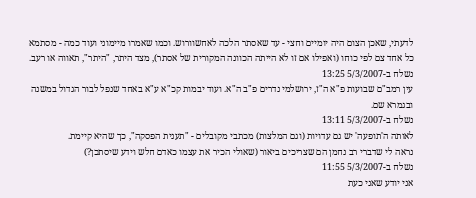לדעתי, שאכן הצום היה יומיים וחצי - עד שאסתר הלכה לאחשוורוש. וכמו שאמרו מיימוני ועוד כמה - מסתמא כל אחד צם לפי כוחו (ואפילו אם זו לא הייתה הכוונה המקורית של אסתר), מצד היתר, "היתר", תאווה או רעב.
נשלח ב-5/3/2007 13:25
עין רמב"ם שבועות פ"א ה"ז, ירושלמי נדרים פ"ב ה"א. ועוד יבמות קכ"א ע"א באחד שנפל לבור הגדול במשנה ובגמרא שם.
נשלח ב-5/3/2007 13:11
לאותה ה'תופעה' יש גם עדויות (וגם המלצות) מכתבי מקובלים - "תענית הפסקה", כך שהיא קיימת.
נראה לי שדברי רב נחמן הם שצריכים ביאור (שאולי הכיר את עצמו כאדם חלש וידע שיסתכן?)
נשלח ב-5/3/2007 11:55
אני יודע שאני כעת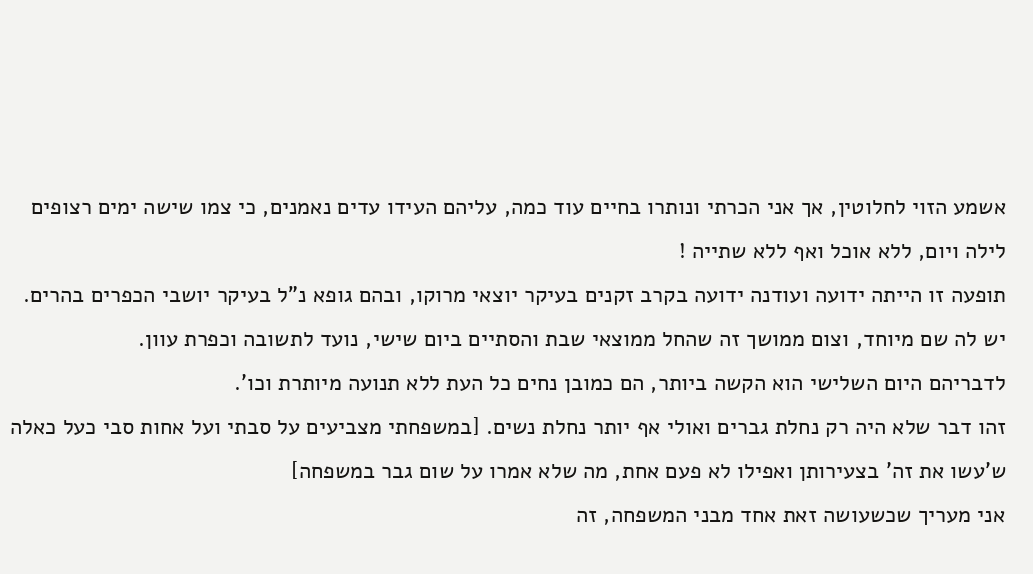אשמע הזוי לחלוטין, אך אני הכרתי ונותרו בחיים עוד כמה, עליהם העידו עדים נאמנים, כי צמו שישה ימים רצופים לילה ויום, ללא אוכל ואף ללא שתייה !
תופעה זו הייתה ידועה ועודנה ידועה בקרב זקנים בעיקר יוצאי מרוקו, ובהם גופא נ"ל בעיקר יושבי הכפרים בהרים.
יש לה שם מיוחד, וצום ממושך זה שהחל ממוצאי שבת והסתיים ביום שישי, נועד לתשובה וכפרת עוון.
לדבריהם היום השלישי הוא הקשה ביותר, הם כמובן נחים כל העת ללא תנועה מיותרת וכו'.
זהו דבר שלא היה רק נחלת גברים ואולי אף יותר נחלת נשים. [במשפחתי מצביעים על סבתי ועל אחות סבי כעל כאלה ש'עשו את זה' בצעירותן ואפילו לא פעם אחת, מה שלא אמרו על שום גבר במשפחה]
אני מעריך שכשעושה זאת אחד מבני המשפחה, זה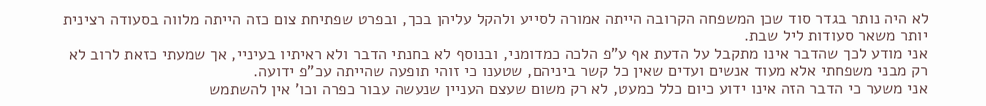לא היה נותר בגדר סוד שכן המשפחה הקרובה הייתה אמורה לסייע ולהקל עליהן בכך, ובפרט שפתיחת צום כזה הייתה מלווה בסעודה רצינית יותר משאר סעודות ליל שבת.
אני מודע לכך שהדבר אינו מתקבל על הדעת אף ע"פ הלכה כמדומני, ובנוסף לא בחנתי הדבר ולא ראיתיו בעיניי, אך שמעתי כזאת לרוב לא רק מבני משפחתי אלא מעוד אנשים ועדים שאין כל קשר ביניהם, שטענו כי זוהי תופעה שהייתה עכ"פ ידועה.
אני משער כי הדבר הזה אינו ידוע כיום כלל כמעט, לא רק משום שעצם העניין שנעשה עבור כפרה וכו' אין להשתמש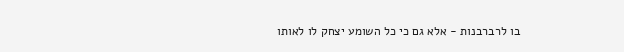בו לרברבנות - אלא גם כי כל השומע יצחק לו לאותו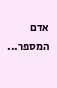אדם המספר...